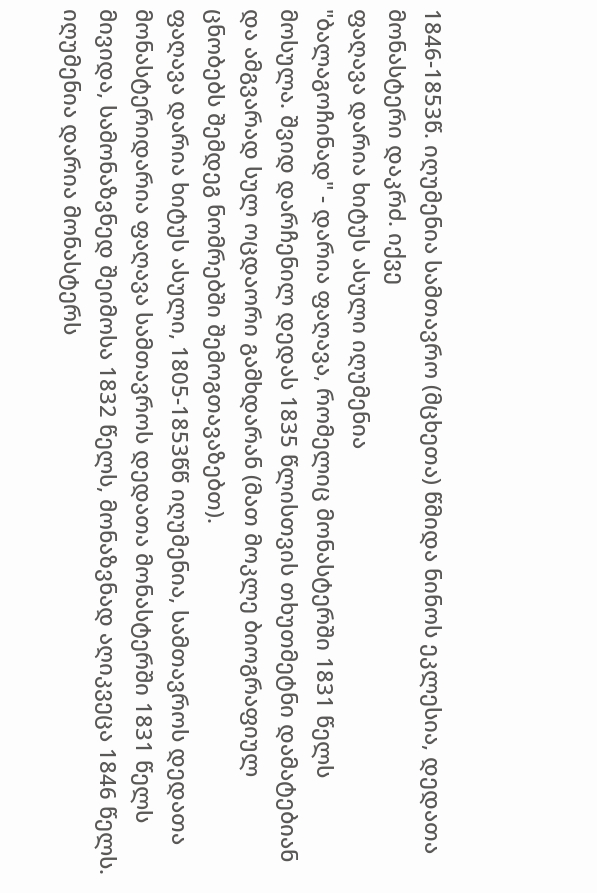1846-1853წ. იღუმენია სამთავრო (მცხეთა) წმიდა ნინოს ეკლესია, დედათა მონასტერი დაკრძ. იქვე
ფაღავა დარია ხიტუს ასული იღუმენია
"ბალაგოჩინად" - დარია ფაღავა, რომელიც მონასტერში 1831 წელს მოსულა. შვიდ დარჩენილ დედას 1835 წლისთვის თხუთმეტნი დამატებიან და ამგვარად სულ ოცდაორი გამხდარან (მათ მოკლე ბიოგრაფიულ ცნობებს შემდეგ ნომრებში შემოგთავაზებთ).
ფაღავა დარია ხიტუს ასული, 1805-1853წწ იღუმენია, სამთავროს დედათა მონასტერიდარია ფაღავა სამთავროს დედათა მონასტერში 1831 წელს მივიდა, სამონაზვნედ შეიმოსა 1832 წელს, მონაზვნად აღიკვეცა 1846 წელს. იღუმენია დარია მონასტერს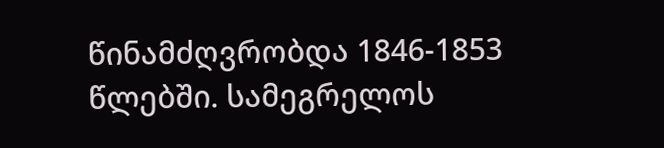წინამძღვრობდა 1846-1853 წლებში. სამეგრელოს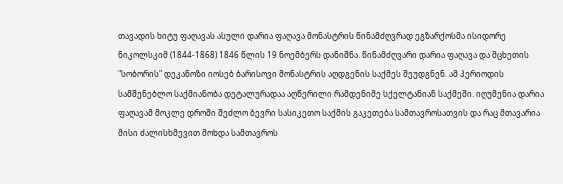თავადის ხიტუ ფაღავას ასული დარია ფაღავა მონასტრის წინამძღვრად ეგზარქოსმა ისიდორე ნიკოლსკიმ (1844-1868) 1846 წლის 19 ნოემბერს დანიშნა. წინამძღვარი დარია ფაღავა და მცხეთის "სობორის" დეკანოზი იოსებ ბარისოვი მონასტრის აღდგენის საქმეს შეუდგნენ. ამ პერიოდის სამშენებლო საქმიანობა დეტალურადაა აღწერილი რამდენიმე სქელტანიან საქმეში. იღუმენია დარია ფაღავამ მოკლე დროში შეძლო ბევრი სასიკეთო საქმის გაკეთება სამთავროსათვის და რაც მთავარია მისი ძალისხმევით მოხდა სამთავროს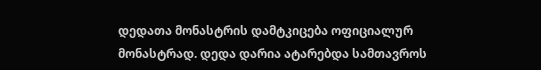დედათა მონასტრის დამტკიცება ოფიციალურ მონასტრად. დედა დარია ატარებდა სამთავროს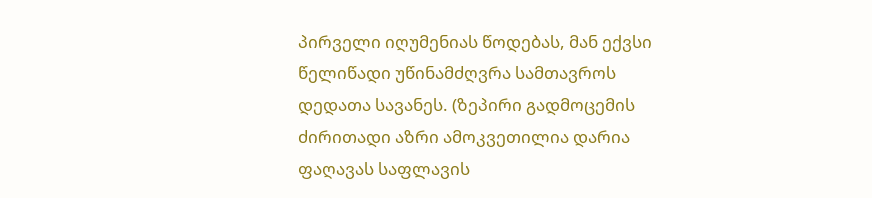პირველი იღუმენიას წოდებას, მან ექვსი წელიწადი უწინამძღვრა სამთავროს დედათა სავანეს. (ზეპირი გადმოცემის ძირითადი აზრი ამოკვეთილია დარია ფაღავას საფლავის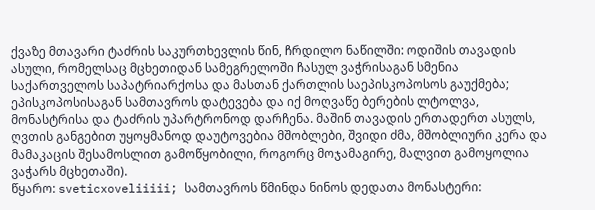ქვაზე მთავარი ტაძრის საკურთხევლის წინ, ჩრდილო ნაწილში: ოდიშის თავადის ასული, რომელსაც მცხეთიდან სამეგრელოში ჩასულ ვაჭრისაგან სმენია საქართველოს საპატრიარქოსა და მასთან ქართლის საეპისკოპოსოს გაუქმება; ეპისკოპოსისაგან სამთავროს დატევება და იქ მოღვაწე ბერების ლტოლვა, მონასტრისა და ტაძრის უპარტრონოდ დარჩენა. მაშინ თავადის ერთადერთ ასულს, ღვთის განგებით უყოყმანოდ დაუტოვებია მშობლები, შვიდი ძმა, მშობლიური კერა და მამაკაცის შესამოსლით გამოწყობილი, როგორც მოჯამაგირე, მალვით გამოყოლია ვაჭარს მცხეთაში).
წყარო: sveticxoveliiiii; სამთავროს წმინდა ნინოს დედათა მონასტერი: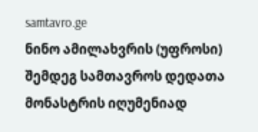samtavro.ge
ნინო ამილახვრის (უფროსი) შემდეგ სამთავროს დედათა მონასტრის იღუმენიად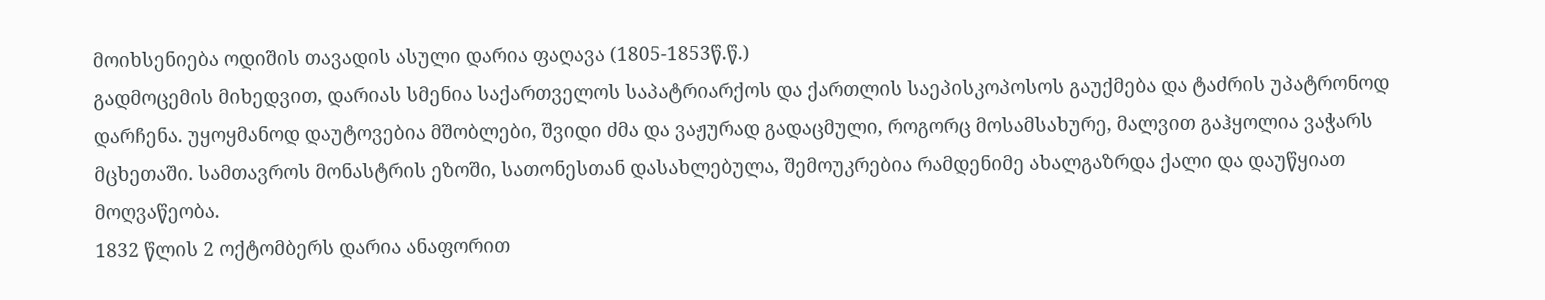მოიხსენიება ოდიშის თავადის ასული დარია ფაღავა (1805-1853წ.წ.)
გადმოცემის მიხედვით, დარიას სმენია საქართველოს საპატრიარქოს და ქართლის საეპისკოპოსოს გაუქმება და ტაძრის უპატრონოდ დარჩენა. უყოყმანოდ დაუტოვებია მშობლები, შვიდი ძმა და ვაჟურად გადაცმული, როგორც მოსამსახურე, მალვით გაჰყოლია ვაჭარს მცხეთაში. სამთავროს მონასტრის ეზოში, სათონესთან დასახლებულა, შემოუკრებია რამდენიმე ახალგაზრდა ქალი და დაუწყიათ მოღვაწეობა.
1832 წლის 2 ოქტომბერს დარია ანაფორით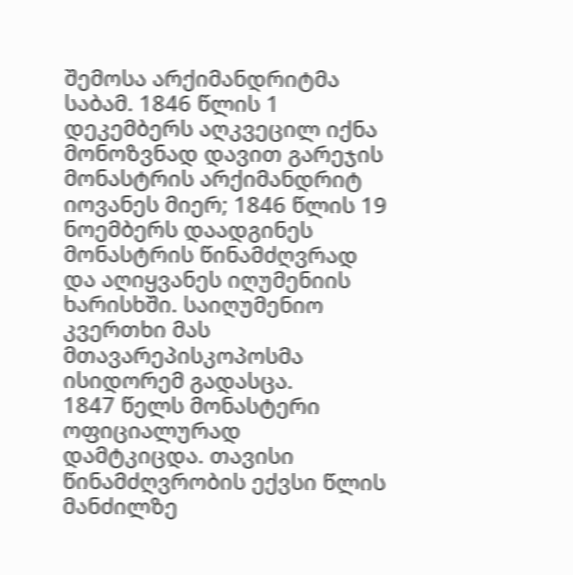შემოსა არქიმანდრიტმა საბამ. 1846 წლის 1 დეკემბერს აღკვეცილ იქნა მონოზვნად დავით გარეჯის მონასტრის არქიმანდრიტ იოვანეს მიერ; 1846 წლის 19 ნოემბერს დაადგინეს მონასტრის წინამძღვრად და აღიყვანეს იღუმენიის ხარისხში. საიღუმენიო კვერთხი მას მთავარეპისკოპოსმა ისიდორემ გადასცა.
1847 წელს მონასტერი ოფიციალურად დამტკიცდა. თავისი წინამძღვრობის ექვსი წლის მანძილზე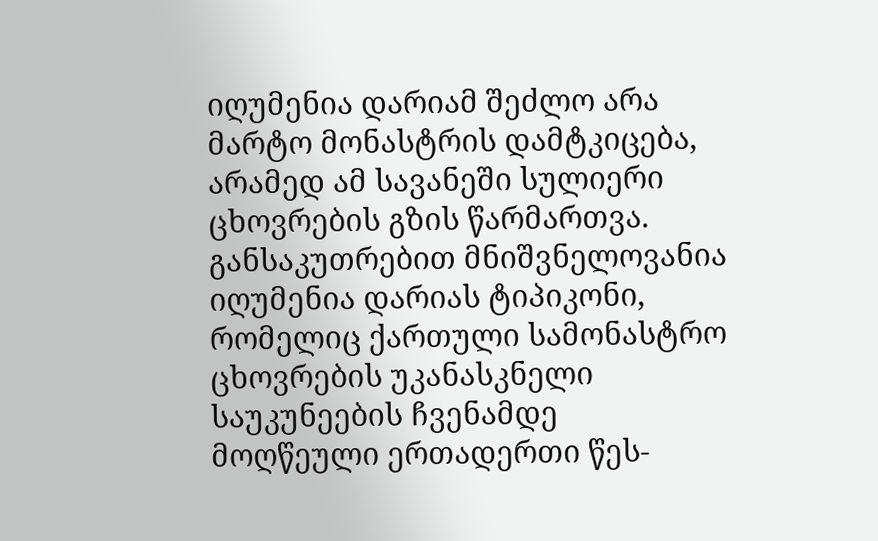იღუმენია დარიამ შეძლო არა მარტო მონასტრის დამტკიცება, არამედ ამ სავანეში სულიერი ცხოვრების გზის წარმართვა. განსაკუთრებით მნიშვნელოვანია იღუმენია დარიას ტიპიკონი, რომელიც ქართული სამონასტრო ცხოვრების უკანასკნელი საუკუნეების ჩვენამდე მოღწეული ერთადერთი წეს-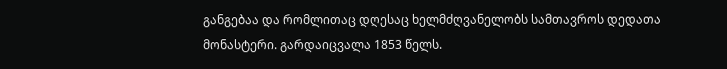განგებაა და რომლითაც დღესაც ხელმძღვანელობს სამთავროს დედათა მონასტერი. გარდაიცვალა 1853 წელს.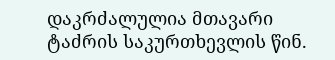დაკრძალულია მთავარი ტაძრის საკურთხევლის წინ.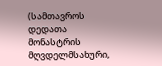(სამთავროს დედათა მონასტრის მღვდელმსახური,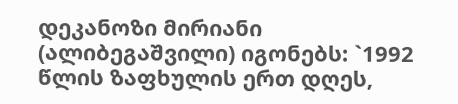დეკანოზი მირიანი (ალიბეგაშვილი) იგონებს: `1992 წლის ზაფხულის ერთ დღეს,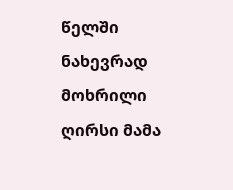წელში ნახევრად მოხრილი ღირსი მამა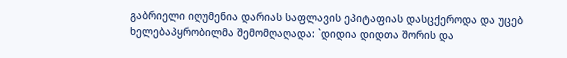გაბრიელი იღუმენია დარიას საფლავის ეპიტაფიას დასცქეროდა და უცებ ხელებაპყრობილმა შემომღაღადა: `დიდია დიდთა შორის და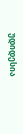უდიდესია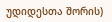უდიდესთა შორის)